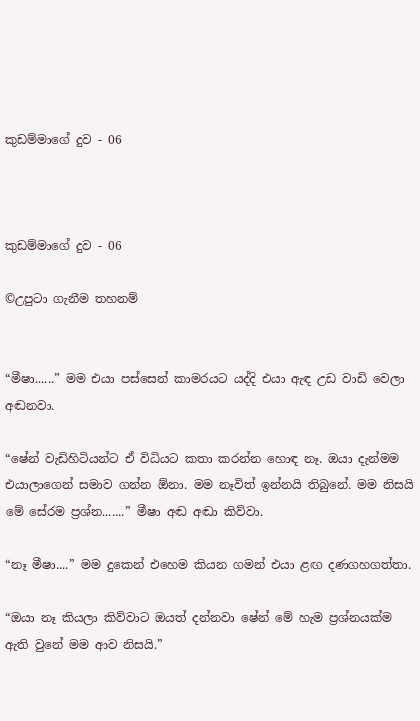කුඩම්මාගේ දුව - 06



කුඩම්මාගේ දුව - 06

©උපුටා ගැනීම තහනම්


“මීෂා......” මම එයා පස්සෙන් කාමරයට යද්දි එයා ඇඳ උඩ වාඩි වෙලා අඬනවා.

“ෂේන් වැඩිහිටියන්ට ඒ විධියට කතා කරන්න හොඳ නෑ. ඔයා දැන්මම එයාලාගෙන් සමාව ගන්න ඕනා. මම නෑවිත් ඉන්නයි තිබුනේ. මම නිසයි මේ සේරම ප්‍රශ්න.......” මීෂා අඬ අඬා කිව්වා.

“නෑ මීෂා....” මම දුකෙන් එහෙම කියන ගමන් එයා ළඟ දණගහගත්තා.

“ඔයා නෑ කියලා කිව්වාට ඔයත් දන්නවා ෂේන් මේ හැම ප්‍රශ්නයක්ම ඇති වුනේ මම ආව නිසයි.”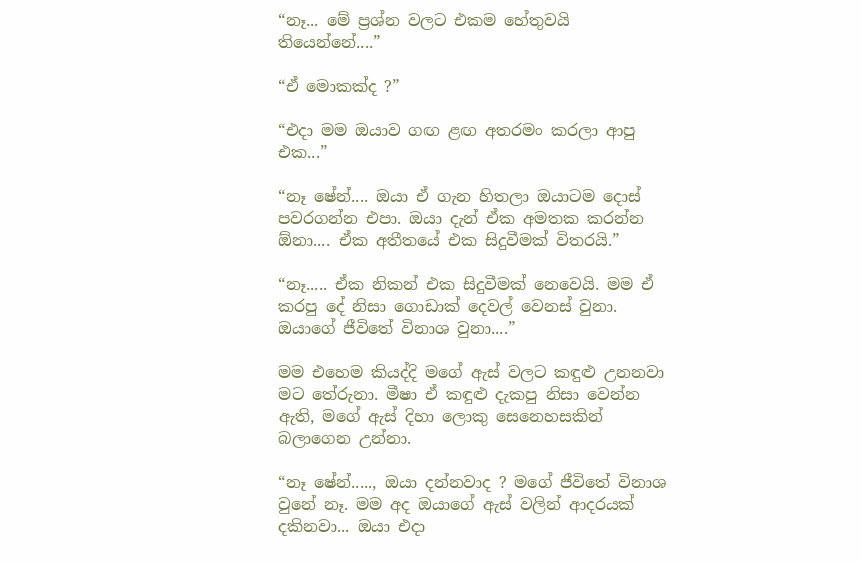“නෑ... මේ ප්‍රශ්න වලට එකම හේතුවයි තියෙන්නේ....”

“ඒ මොකක්ද ?”

“එදා මම ඔයාව ගඟ ළඟ අතරමං කරලා ආපු එක...”

“නෑ ෂේන්.... ඔයා ඒ ගැන හිතලා ඔයාටම දොස් පවරගන්න එපා. ඔයා දැන් ඒක අමතක කරන්න ඕනා.... ඒක අතීතයේ එක සිදුවීමක් විතරයි.”

“නෑ..... ඒක නිකන් එක සිදුවීමක් නෙවෙයි. මම ඒ කරපු දේ නිසා ගොඩාක් දෙවල් වෙනස් වුනා. ඔයාගේ ජීවිතේ විනාශ වුනා....”

මම එහෙම කියද්දි මගේ ඇස් වලට කඳුළු උනනවා මට තේරුනා. මීෂා ඒ කඳුළු දැකපු නිසා වෙන්න ඇති, මගේ ඇස් දිහා ලොකු සෙනෙහසකින් බලාගෙන උන්නා.

“නෑ ෂේන්....., ඔයා දන්නවාද ? මගේ ජීවිතේ විනාශ වුනේ නෑ. මම අද ඔයාගේ ඇස් වලින් ආදරයක් දකිනවා... ඔයා එදා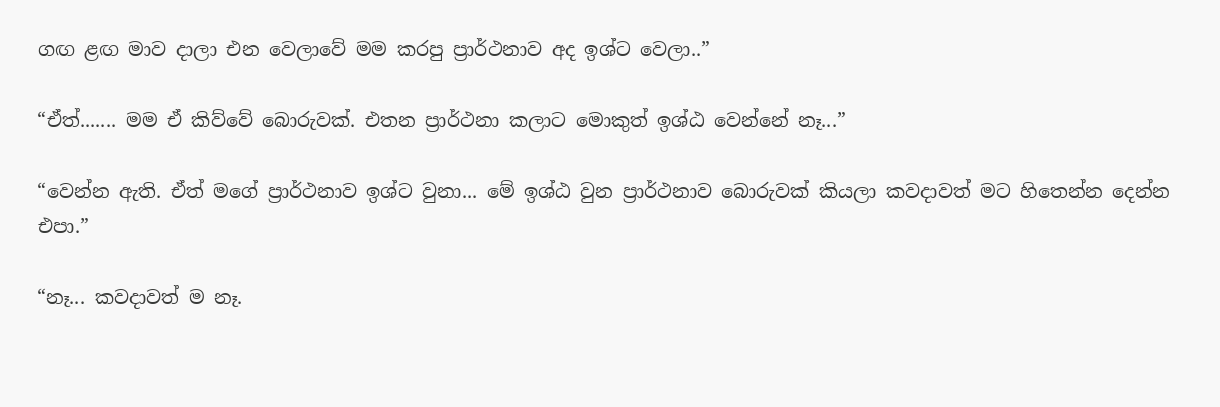ගඟ ළඟ මාව දාලා එන වෙලාවේ මම කරපු ප්‍රාර්ථනාව අද ඉශ්ට වෙලා..”

“ඒත්....... මම ඒ කිව්වේ බොරුවක්. එතන ප්‍රාර්ථනා කලාට මොකුත් ඉශ්ඨ වෙන්නේ නෑ...”

“වෙන්න ඇති. ඒත් මගේ ප්‍රාර්ථනාව ඉශ්ට වුනා... මේ ඉශ්ඨ වුන ප්‍රාර්ථනාව බොරුවක් කියලා කවදාවත් මට හිතෙන්න දෙන්න එපා.”

“නෑ... කවදාවත් ම නෑ.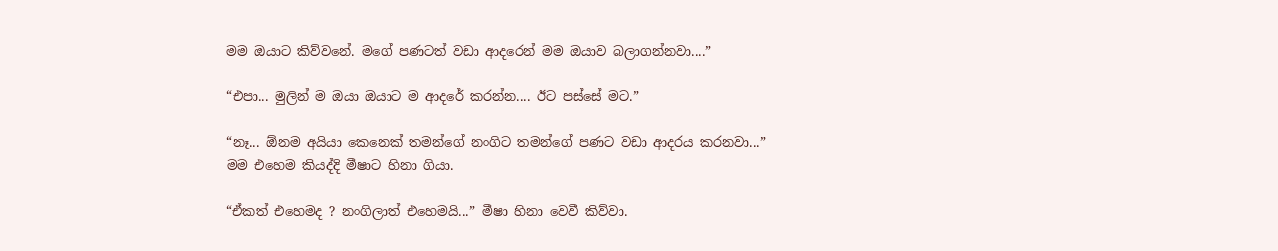මම ඔයාට කිව්වනේ. මගේ පණටත් වඩා ආදරෙන් මම ඔයාව බලාගන්නවා....”

“එපා... මුලින් ම ඔයා ඔයාට ම ආදරේ කරන්න.... ඊට පස්සේ මට.”

“නෑ... ඕනම අයියා කෙනෙක් තමන්ගේ නංගිට තමන්ගේ පණට වඩා ආදරය කරනවා...” මම එහෙම කියද්දි මීෂාට හිනා ගියා.

“ඒකත් එහෙමද ? නංගිලාත් එහෙමයි...” මීෂා හිනා වෙවී කිව්වා.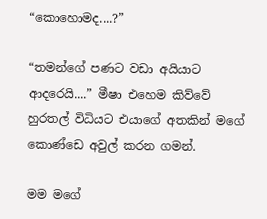“කොහොමද....?”

“තමන්ගේ පණට වඩා අයියාට ආදරෙයි....” මීෂා එහෙම කිව්වේ හුරතල් විධියට එයාගේ අතකින් මගේ කොණ්ඩෙ අවුල් කරන ගමන්.

මම මගේ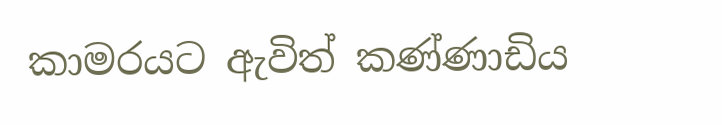කාමරයට ඇවිත් කණ්ණාඩිය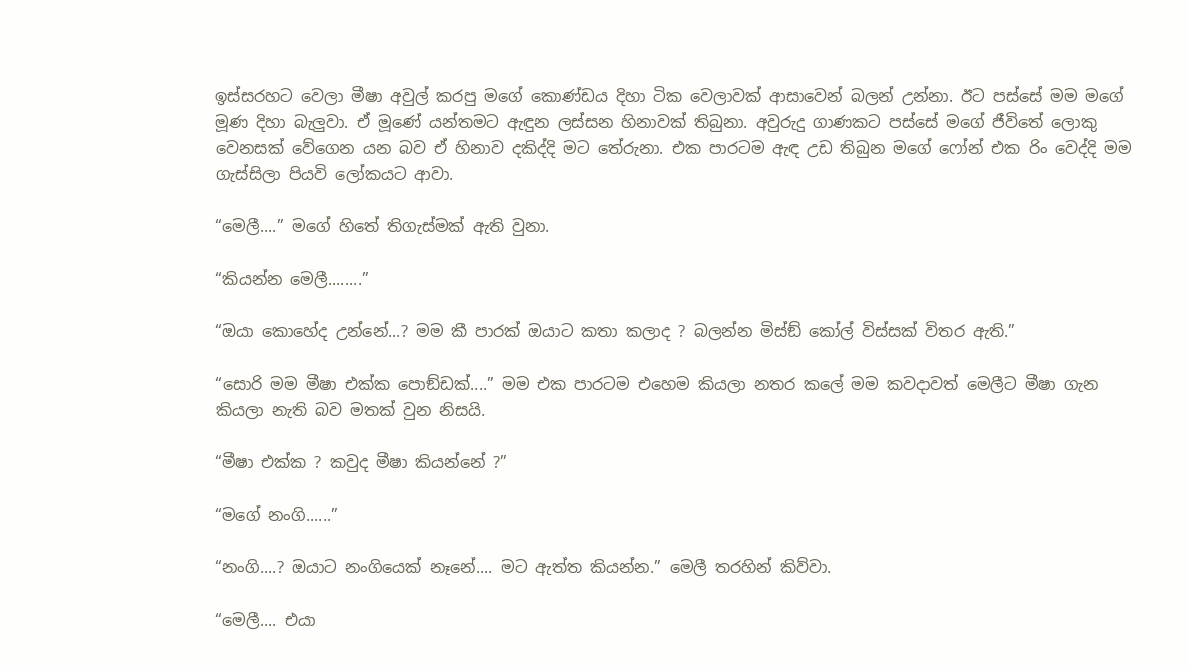ඉස්සරහට වෙලා මීෂා අවුල් කරපු මගේ කොණ්ඩය දිහා ටික වෙලාවක් ආසාවෙන් බලන් උන්නා. ඊට පස්සේ මම මගේ මූණ දිහා බැලුවා. ඒ මූණේ යන්තමට ඇඳුන ලස්සන හිනාවක් තිබුනා. අවුරුදු ගාණකට පස්සේ මගේ ජීවිතේ ලොකු වෙනසක් වේගෙන යන බව ඒ හිනාව දකිද්දි මට තේරුනා. එක පාරටම ඇඳ උඩ තිබුන මගේ ෆෝන් එක රිං වෙද්දි මම ගැස්සිලා පියවි ලෝකයට ආවා.

“මෙලී....” මගේ හිතේ තිගැස්මක් ඇති වුනා.

“කියන්න මෙලී........”

“ඔයා කොහේද උන්නේ...? මම කී පාරක් ඔයාට කතා කලාද ? බලන්න මිස්ඞ් කෝල් විස්සක් විතර ඇති.”

“සොරි මම මීෂා එක්ක පොඞ්ඩක්....” මම එක පාරටම එහෙම කියලා නතර කලේ මම කවදාවත් මෙලීට මීෂා ගැන කියලා නැති බව මතක් වුන නිසයි.

“මීෂා එක්ක ? කවුද මීෂා කියන්නේ ?”

“මගේ නංගි......”

“නංගි....? ඔයාට නංගියෙක් නෑනේ.... මට ඇත්ත කියන්න.” මෙලී තරහින් කිව්වා.

“මෙලී.... එයා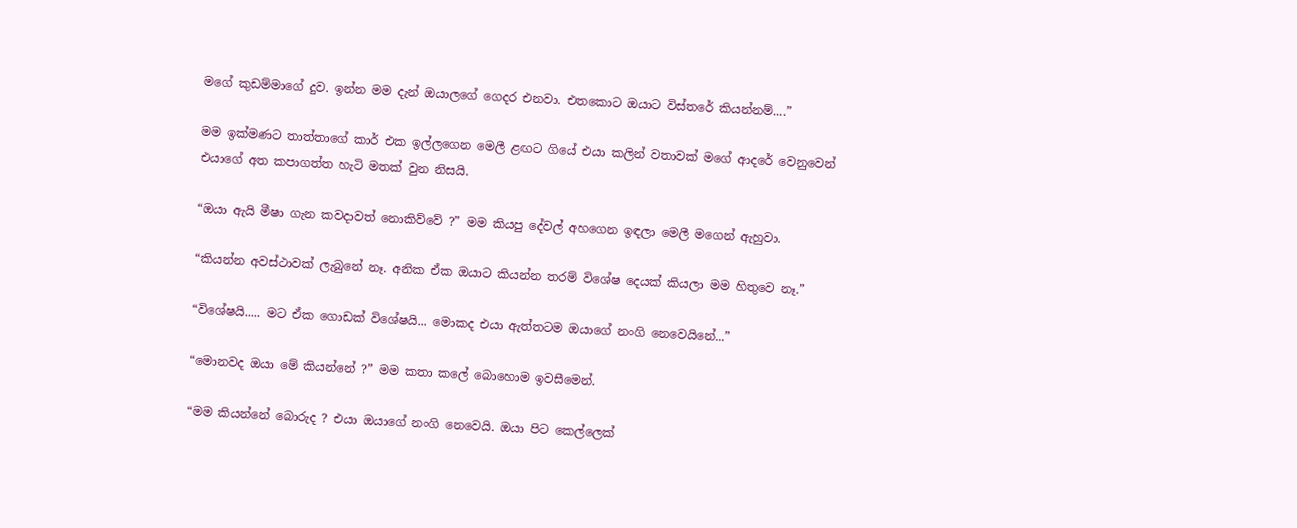මගේ කුඩම්මාගේ දුව. ඉන්න මම දැන් ඔයාලගේ ගෙදර එනවා. එතකොට ඔයාට විස්තරේ කියන්නම්....”

මම ඉක්මණට තාත්තාගේ කාර් එක ඉල්ලගෙන මෙලී ළඟට ගියේ එයා කලින් වතාවක් මගේ ආදරේ වෙනුවෙන් එයාගේ අත කපාගත්ත හැටි මතක් වුන නිසයි.

“ඔයා ඇයි මීෂා ගැන කවදාවත් නොකිව්වේ ?” මම කියපු දේවල් අහගෙන ඉඳලා මෙලී මගෙන් ඇහුවා.

“කියන්න අවස්ථාවක් ලැබුනේ නෑ. අනික ඒක ඔයාට කියන්න තරම් විශේෂ දෙයක් කියලා මම හිතුවෙ නෑ.”

“විශේෂයි..... මට ඒක ගොඩක් විශේෂයි... මොකද එයා ඇත්තටම ඔයාගේ නංගි නෙවෙයිනේ...”

“මොනවද ඔයා මේ කියන්නේ ?” මම කතා කලේ බොහොම ඉවසීමෙන්.

“මම කියන්නේ බොරුද ? එයා ඔයාගේ නංගි නෙවෙයි. ඔයා පිට කෙල්ලෙක්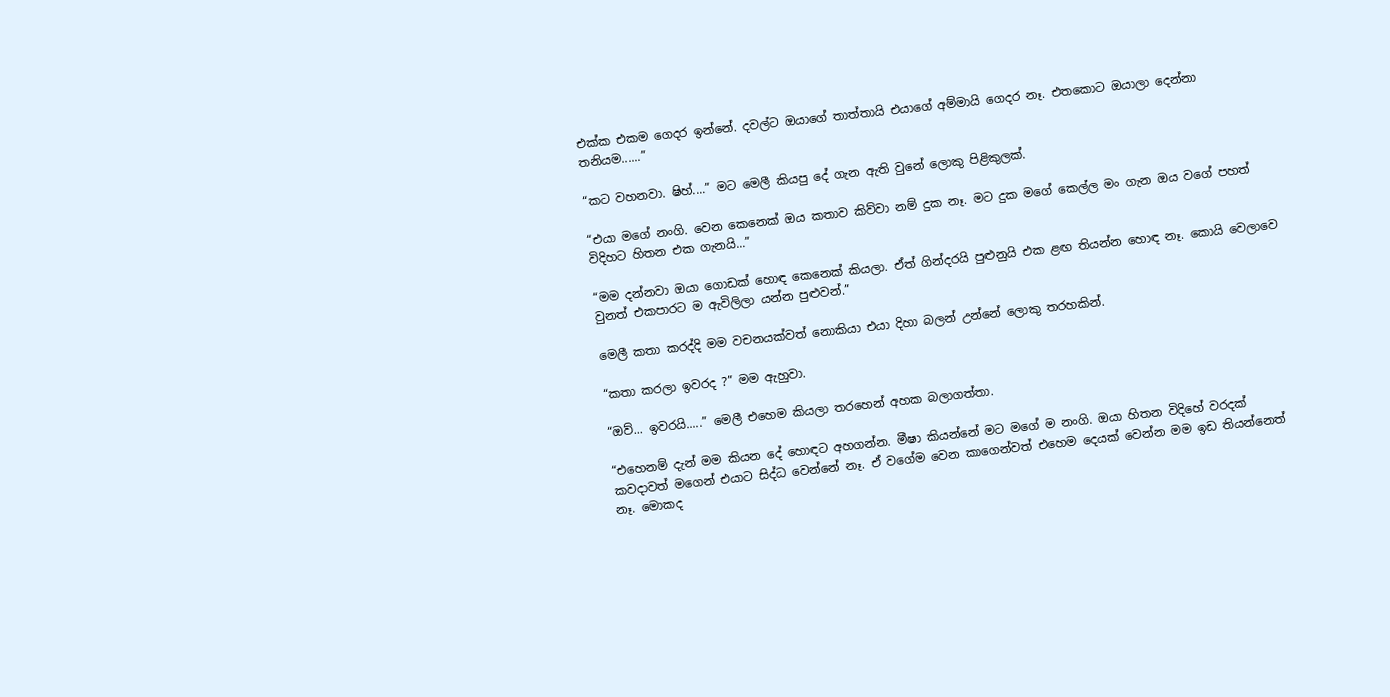එක්ක එකම ගෙදර ඉන්නේ. දවල්ට ඔයාගේ තාත්තායි එයාගේ අම්මායි ගෙදර නෑ. එතකොට ඔයාලා දෙන්නා තනියම......”

“කට වහනවා. ෂිහ්....” මට මෙලී කියපු දේ ගැන ඇති වුනේ ලොකු පිළිකුලක්.

“එයා මගේ නංගි. වෙන කෙනෙක් ඔය කතාව කිව්වා නම් දුක නෑ. මට දුක මගේ කෙල්ල මං ගැන ඔය වගේ පහත් විදිහට හිතන එක ගැනයි...”

“මම දන්නවා ඔයා ගොඩක් හොඳ කෙනෙක් කියලා. ඒත් ගින්දරයි පුළුනුයි එක ළඟ තියන්න හොඳ නෑ. කොයි වෙලාවෙ වුනත් එකපාරට ම ඇවිලිලා යන්න පුළුවන්.”

මෙලී කතා කරද්දි මම වචනයක්වත් නොකියා එයා දිහා බලන් උන්නේ ලොකු තරහකින්.

“කතා කරලා ඉවරද ?” මම ඇහුවා.

“ඔව්... ඉවරයි.....” මෙලී එහෙම කියලා තරහෙන් අහක බලාගත්තා.

“එහෙනම් දැන් මම කියන දේ හොඳට අහගන්න. මීෂා කියන්නේ මට මගේ ම නංගි. ඔයා හිතන විදිහේ වරදක් කවදාවත් මගෙන් එයාට සිද්ධ වෙන්නේ නෑ. ඒ වගේම වෙන කාගෙන්වත් එහෙම දෙයක් වෙන්න මම ඉඩ තියන්නෙත් නෑ. මොකද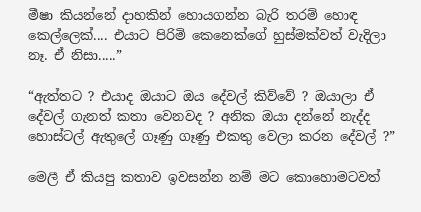මීෂා කියන්නේ දාහකින් හොයගන්න බැරි තරම් හොඳ කෙල්ලෙක්.... එයාට පිරිමි කෙනෙක්ගේ හුස්මක්වත් වැදිලා නෑ. ඒ නිසා.....”

“ඇත්තට ? එයාද ඔයාට ඔය දේවල් කිව්වේ ? ඔයාලා ඒ දේවල් ගැනත් කතා වෙනවද ? අනික ඔයා දන්නේ නැද්ද හොස්ටල් ඇතුලේ ගෑණු ගෑණු එකතු වෙලා කරන දේවල් ?”

මෙලී ඒ කියපු කතාව ඉවසන්න නම් මට කොහොමටවත්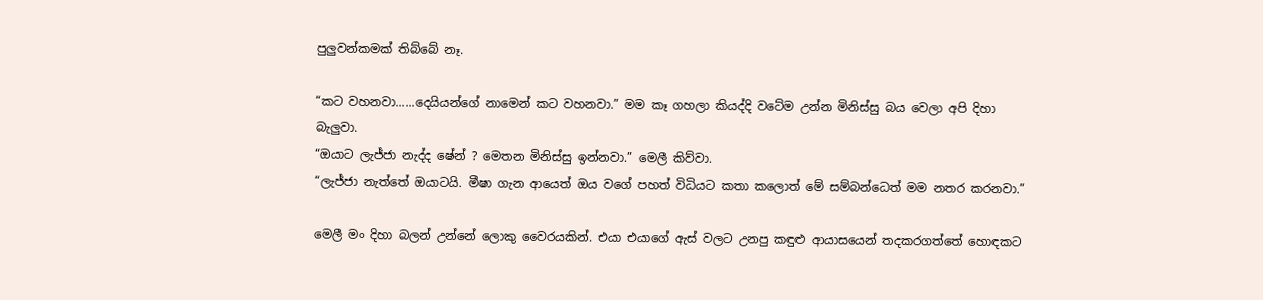පුලුවන්කමක් තිබ්බේ නෑ.

“කට වහනවා......දෙයියන්ගේ නාමෙන් කට වහනවා.” මම කෑ ගහලා කියද්දි වටේම උන්න මිනිස්සු බය වෙලා අපි දිහා බැලුවා.
“ඔයාට ලැජ්ජා නැද්ද ෂේන් ? මෙතන මිනිස්සු ඉන්නවා.” මෙලී කිව්වා.
“ලැජ්ජා නැත්තේ ඔයාටයි. මීෂා ගැන ආයෙත් ඔය වගේ පහත් විධියට කතා කලොත් මේ සම්බන්ධෙත් මම නතර කරනවා.”

මෙලී මං දිහා බලන් උන්නේ ලොකු වෛරයකින්. එයා එයාගේ ඇස් වලට උනපු කඳුළු ආයාසයෙන් තදකරගත්තේ හොඳකට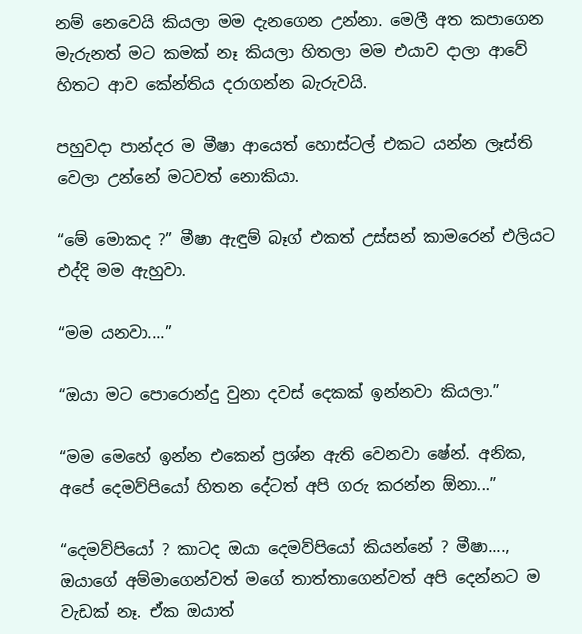නම් නෙවෙයි කියලා මම දැනගෙන උන්නා. මෙලී අත කපාගෙන මැරුනත් මට කමක් නෑ කියලා හිතලා මම එයාව දාලා ආවේ හිතට ආව කේන්තිය දරාගන්න බැරුවයි.

පහුවදා පාන්දර ම මීෂා ආයෙත් හොස්ටල් එකට යන්න ලෑස්ති වෙලා උන්නේ මටවත් නොකියා.

“මේ මොකද ?” මීෂා ඇඳුම් බෑග් එකත් උස්සන් කාමරෙන් එලියට එද්දි මම ඇහුවා.

“මම යනවා....”

“ඔයා මට පොරොන්දු වුනා දවස් දෙකක් ඉන්නවා කියලා.”

“මම මෙහේ ඉන්න එකෙන් ප්‍රශ්න ඇති වෙනවා ෂේන්. අනික, අපේ දෙමව්පියෝ හිතන දේටත් අපි ගරු කරන්න ඕනා...”

“දෙමව්පියෝ ? කාටද ඔයා දෙමව්පියෝ කියන්නේ ? මීෂා...., ඔයාගේ අම්මාගෙන්වත් මගේ තාත්තාගෙන්වත් අපි දෙන්නට ම වැඩක් නෑ. ඒක ඔයාත්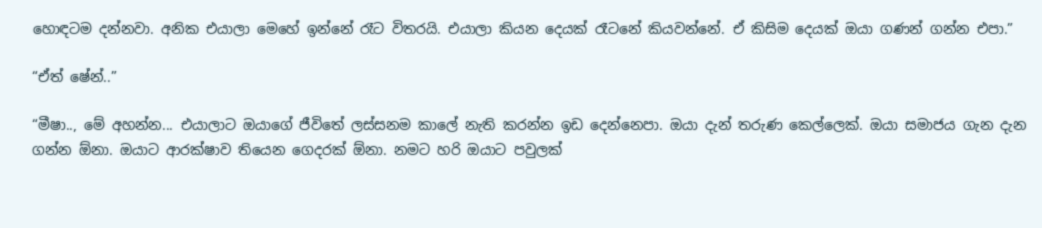හොඳටම දන්නවා. අනික එයාලා මෙහේ ඉන්නේ රෑට විතරයි. එයාලා කියන දෙයක් රෑටනේ කියවන්නේ. ඒ කිසිම දෙයක් ඔයා ගණන් ගන්න එපා.”

“ඒත් ෂේන්..”

“මීෂා.., මේ අහන්න... එයාලාට ඔයාගේ ජීවිතේ ලස්සනම කාලේ නැති කරන්න ඉඩ දෙන්නෙපා. ඔයා දැන් තරුණ කෙල්ලෙක්. ඔයා සමාජය ගැන දැන ගන්න ඕනා. ඔයාට ආරක්ෂාව තියෙන ගෙදරක් ඕනා. නමට හරි ඔයාට පවුලක්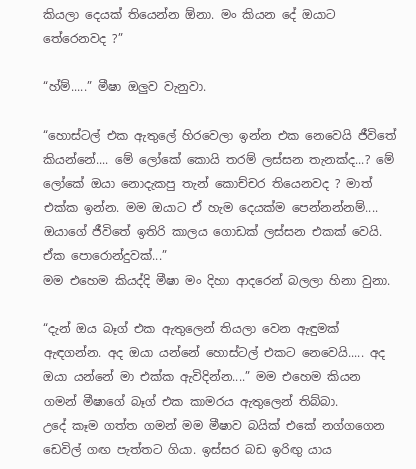කියලා දෙයක් තියෙන්න ඕනා. මං කියන දේ ඔයාට තේරෙනවද ?”

“හ්ම්.....” මීෂා ඔලුව වැනුවා.

“හොස්ටල් එක ඇතුලේ හිරවෙලා ඉන්න එක නෙවෙයි ජීවිතේ කියන්නේ.... මේ ලෝකේ කොයි තරම් ලස්සන තැනක්ද...? මේ ලෝකේ ඔයා නොදැකපු තැන් කොච්චර තියෙනවද ? මාත් එක්ක ඉන්න. මම ඔයාට ඒ හැම දෙයක්ම පෙන්නන්නම්.... ඔයාගේ ජීවිතේ ඉතිරි කාලය ගොඩක් ලස්සන එකක් වෙයි. ඒක පොරොන්දුවක්...”
මම එහෙම කියද්දි මීෂා මං දිහා ආදරෙන් බලලා හිනා වුනා.

“දැන් ඔය බෑග් එක ඇතුලෙන් තියලා වෙන ඇඳුමක් ඇඳගන්න. අද ඔයා යන්නේ හොස්ටල් එකට නෙවෙයි..... අද ඔයා යන්නේ මා එක්ක ඇවිදින්න....” මම එහෙම කියන ගමන් මීෂාගේ බෑග් එක කාමරය ඇතුලෙන් තිබ්බා.
උදේ කෑම ගත්ත ගමන් මම මීෂාව බයික් එකේ නග්ගගෙන ඩෙවිල් ගඟ පැත්තට ගියා. ඉස්සර බඩ ඉරිඟු යාය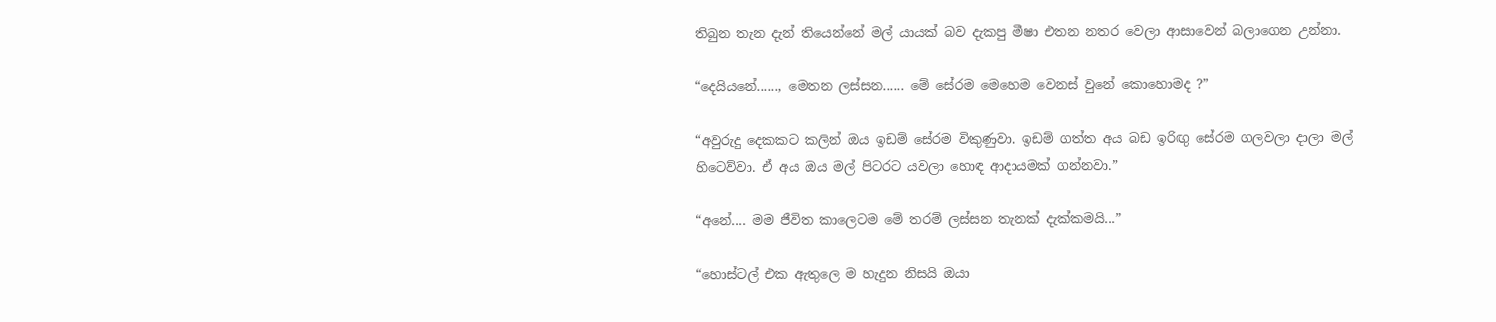තිබුන තැන දැන් තියෙන්නේ මල් යායක් බව දැකපු මීෂා එතන නතර වෙලා ආසාවෙන් බලාගෙන උන්නා.

“දෙයියනේ......, මෙතන ලස්සන...... මේ සේරම මෙහෙම වෙනස් වුනේ කොහොමද ?”

“අවුරුදු දෙකකට කලින් ඔය ඉඩම් සේරම විකුණුවා. ඉඩම් ගත්ත අය බඩ ඉරිඟු සේරම ගලවලා දාලා මල් හිටෙව්වා. ඒ අය ඔය මල් පිටරට යවලා හොඳ ආදායමක් ගන්නවා.”

“අනේ.... මම ජීවිත කාලෙටම මේ තරම් ලස්සන තැනක් දැක්කමයි...”

“හොස්ටල් එක ඇතුලෙ ම හැදුන නිසයි ඔයා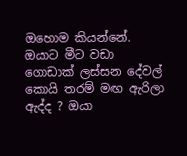ඔහොම කියන්නේ. ඔයාට මීට වඩා ගොඩාක් ලස්සන දේවල් කොයි තරම් මඟ ඇරිලා ඇද්ද ? ඔයා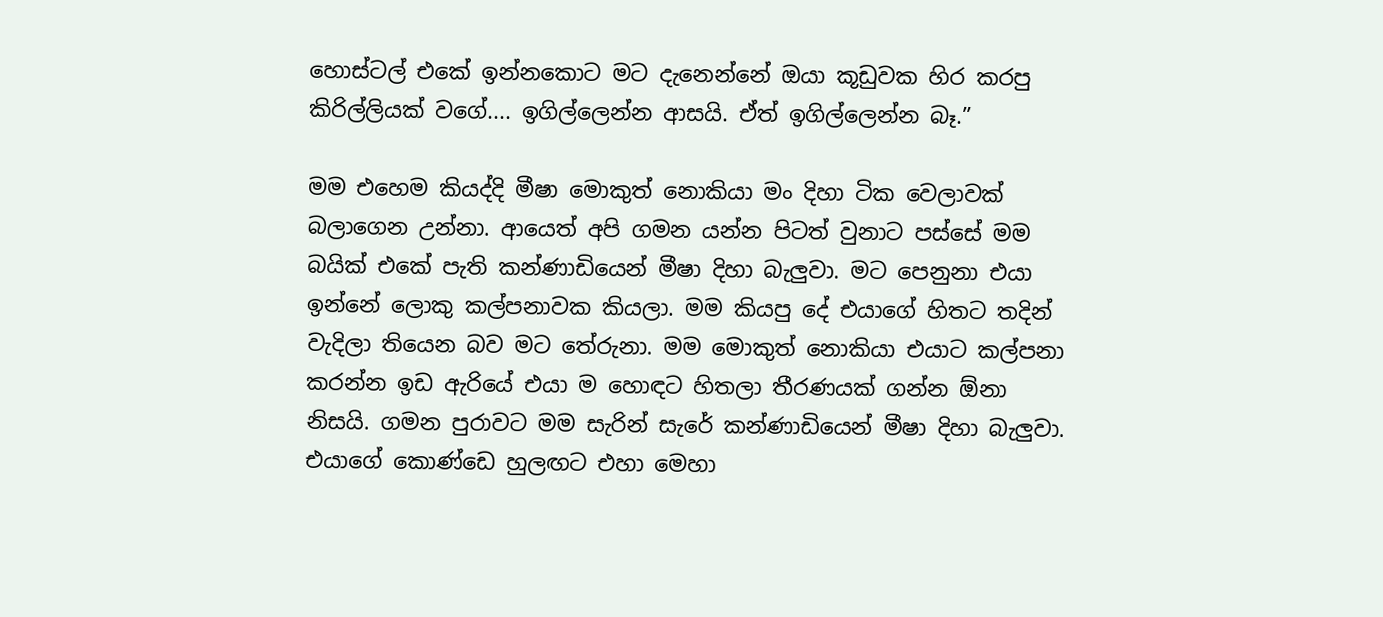හොස්ටල් එකේ ඉන්නකොට මට දැනෙන්නේ ඔයා කූඩුවක හිර කරපු කිරිල්ලියක් වගේ.... ඉගිල්ලෙන්න ආසයි. ඒත් ඉගිල්ලෙන්න බෑ.”

මම එහෙම කියද්දි මීෂා මොකුත් නොකියා මං දිහා ටික වෙලාවක් බලාගෙන උන්නා. ආයෙත් අපි ගමන යන්න පිටත් වුනාට පස්සේ මම බයික් එකේ පැති කන්ණාඩියෙන් මීෂා දිහා බැලුවා. මට පෙනුනා එයා ඉන්නේ ලොකු කල්පනාවක කියලා. මම කියපු දේ එයාගේ හිතට තදින් වැදිලා තියෙන බව මට තේරුනා. මම මොකුත් නොකියා එයාට කල්පනා කරන්න ඉඩ ඇරියේ එයා ම හොඳට හිතලා තීරණයක් ගන්න ඕනා නිසයි. ගමන පුරාවට මම සැරින් සැරේ කන්ණාඩියෙන් මීෂා දිහා බැලුවා. එයාගේ කොණ්ඩෙ හුලඟට එහා මෙහා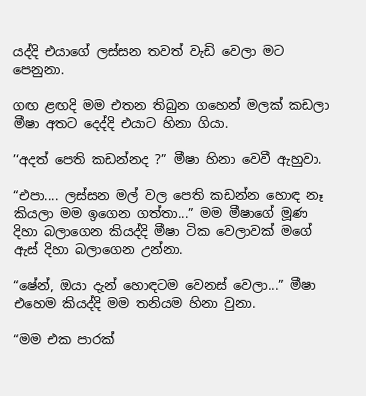යද්දි එයාගේ ලස්සන තවත් වැඩි වෙලා මට පෙනුනා.

ගඟ ළඟදි මම එතන තිබුන ගහෙන් මලක් කඩලා මීෂා අතට දෙද්දි එයාට හිනා ගියා.

’‘අදත් පෙති කඩන්නද ?” මීෂා හිනා වෙවී ඇහුවා.

“එපා.... ලස්සන මල් වල පෙති කඩන්න හොඳ නෑ කියලා මම ඉගෙන ගත්තා...” මම මීෂාගේ මූණ දිහා බලාගෙන කියද්දි මීෂා ටික වෙලාවක් මගේ ඇස් දිහා බලාගෙන උන්නා.

“ෂේන්, ඔයා දැන් හොඳටම වෙනස් වෙලා...” මීෂා එහෙම කියද්දි මම තනියම හිනා වුනා.

“මම එක පාරක්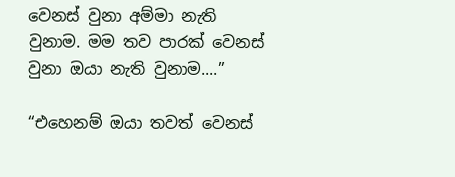වෙනස් වුනා අම්මා නැති වුනාම. මම තව පාරක් වෙනස් වුනා ඔයා නැති වුනාම....”

“එහෙනම් ඔයා තවත් වෙනස්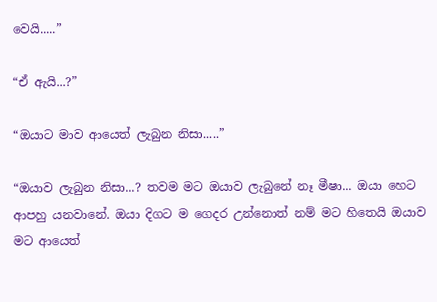වෙයි.....”

“ඒ ඇයි...?”

“ඔයාට මාව ආයෙත් ලැබුන නිසා.....”

“ඔයාව ලැබුන නිසා...? තවම මට ඔයාව ලැබුනේ නෑ මීෂා... ඔයා හෙට ආපහු යනවානේ. ඔයා දිගට ම ගෙදර උන්නොත් නම් මට හිතෙයි ඔයාව මට ආයෙත්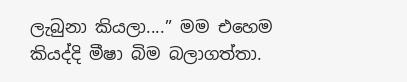ලැබුනා කියලා....” මම එහෙම කියද්දි මීෂා බිම බලාගත්තා.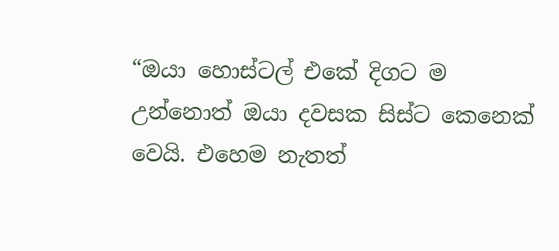“ඔයා හොස්ටල් එකේ දිගට ම උන්නොත් ඔයා දවසක සිස්ට කෙනෙක් වෙයි. එහෙම නැතත්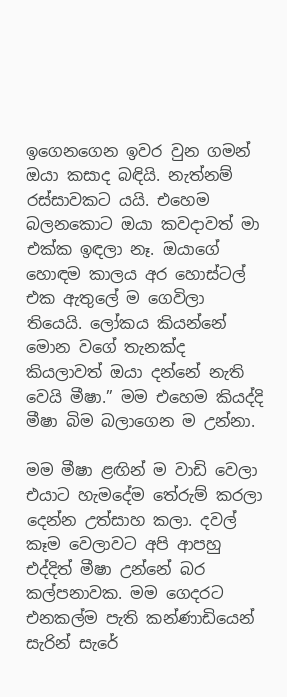ඉගෙනගෙන ඉවර වුන ගමන් ඔයා කසාද බඳියි. නැත්නම් රස්සාවකට යයි. එහෙම බලනකොට ඔයා කවදාවත් මා එක්ක ඉඳලා නෑ. ඔයාගේ හොඳම කාලය අර හොස්ටල් එක ඇතුලේ ම ගෙවිලා තියෙයි. ලෝකය කියන්නේ මොන වගේ තැනක්ද කියලාවත් ඔයා දන්නේ නැති වෙයි මීෂා.” මම එහෙම කියද්දි මීෂා බිම බලාගෙන ම උන්නා.

මම මීෂා ළඟින් ම වාඩි වෙලා එයාට හැමදේම තේරුම් කරලා දෙන්න උත්සාහ කලා. දවල් කෑම වෙලාවට අපි ආපහු එද්දිත් මීෂා උන්නේ බර කල්පනාවක. මම ගෙදරට එනකල්ම පැති කන්ණාඩියෙන් සැරින් සැරේ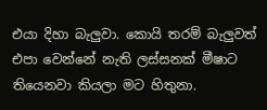එයා දිහා බැලුවා. කොයි තරම් බැලුවත් එපා වෙන්නේ නැති ලස්සනක් මීෂාට තියෙනවා කියලා මට හිතුනා.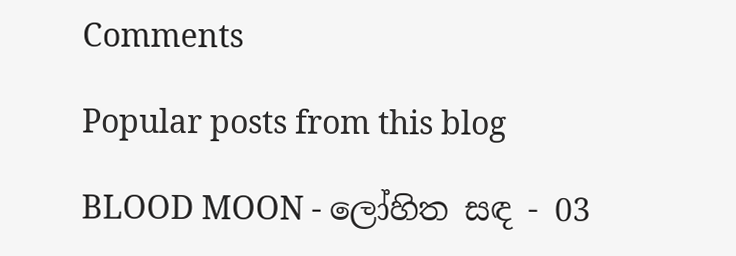Comments

Popular posts from this blog

BLOOD MOON - ලෝහිත සඳ - 03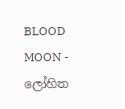BLOOD MOON - ලෝහිත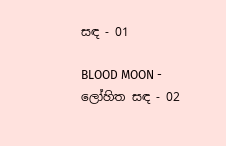සඳ - 01

BLOOD MOON - ලෝහිත සඳ - 02